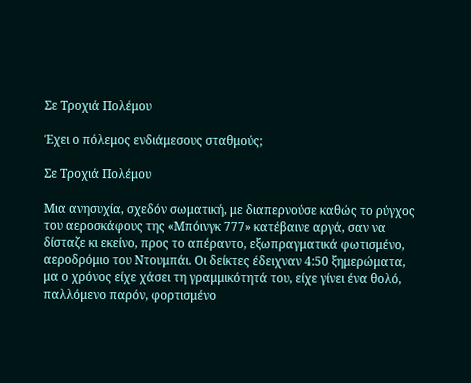Σε Τροχιά Πολέμου

Έχει ο πόλεμος ενδιάμεσους σταθμούς;

Σε Τροχιά Πολέμου

Μια ανησυχία, σχεδόν σωματική, με διαπερνούσε καθώς το ρύγχος του αεροσκάφους της «Μπόινγκ 777» κατέβαινε αργά, σαν να δίσταζε κι εκείνο, προς το απέραντο, εξωπραγματικά φωτισμένο, αεροδρόμιο του Ντουμπάι. Οι δείκτες έδειχναν 4:50 ξημερώματα, μα ο χρόνος είχε χάσει τη γραμμικότητά του, είχε γίνει ένα θολό, παλλόμενο παρόν, φορτισμένο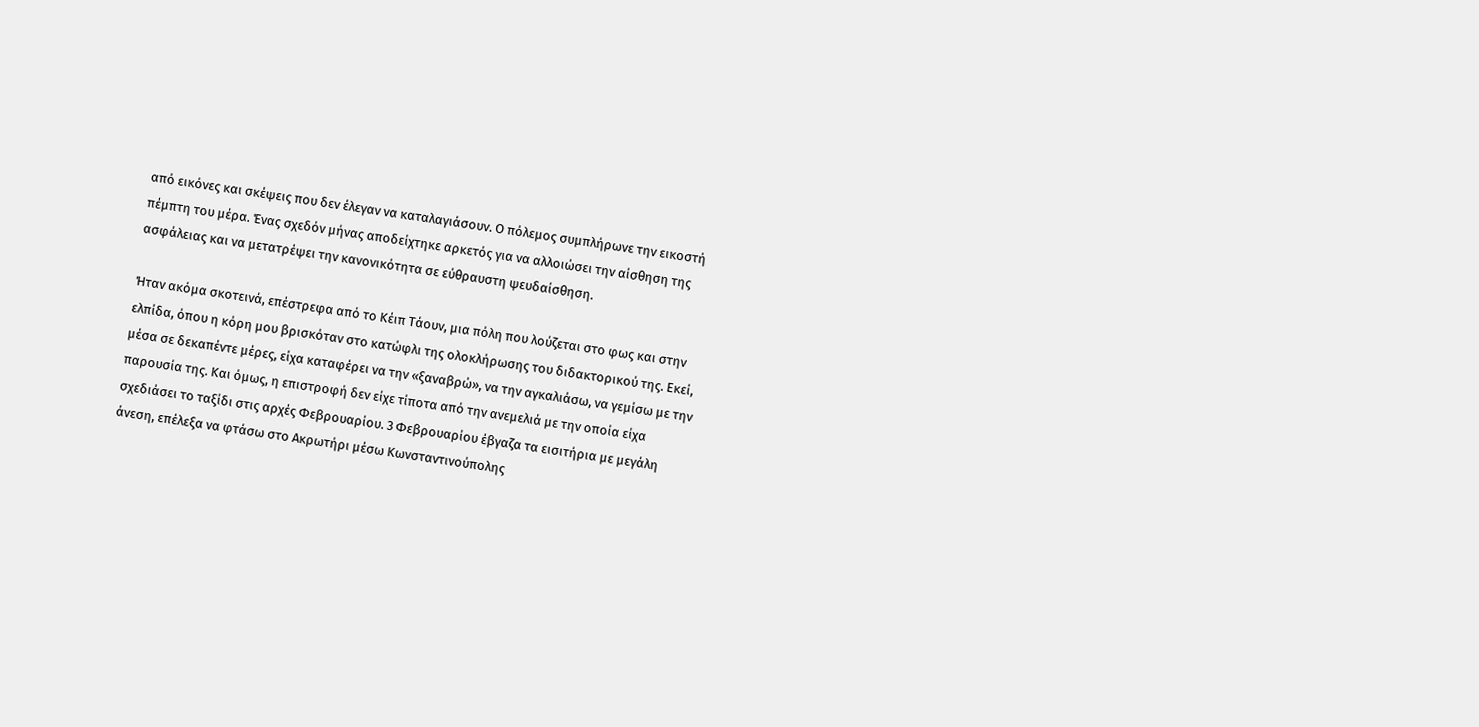από εικόνες και σκέψεις που δεν έλεγαν να καταλαγιάσουν. Ο πόλεμος συμπλήρωνε την εικοστή πέμπτη του μέρα. Ένας σχεδόν μήνας αποδείχτηκε αρκετός για να αλλοιώσει την αίσθηση της ασφάλειας και να μετατρέψει την κανονικότητα σε εύθραυστη ψευδαίσθηση.

Ήταν ακόμα σκοτεινά, επέστρεφα από το Κέιπ Τάουν, μια πόλη που λούζεται στο φως και στην ελπίδα, όπου η κόρη μου βρισκόταν στο κατώφλι της ολοκλήρωσης του διδακτορικού της. Εκεί, μέσα σε δεκαπέντε μέρες, είχα καταφέρει να την «ξαναβρώ», να την αγκαλιάσω, να γεμίσω με την παρουσία της. Και όμως, η επιστροφή δεν είχε τίποτα από την ανεμελιά με την οποία είχα σχεδιάσει το ταξίδι στις αρχές Φεβρουαρίου. 3 Φεβρουαρίου έβγαζα τα εισιτήρια με μεγάλη άνεση, επέλεξα να φτάσω στο Ακρωτήρι μέσω Κωνσταντινούπολης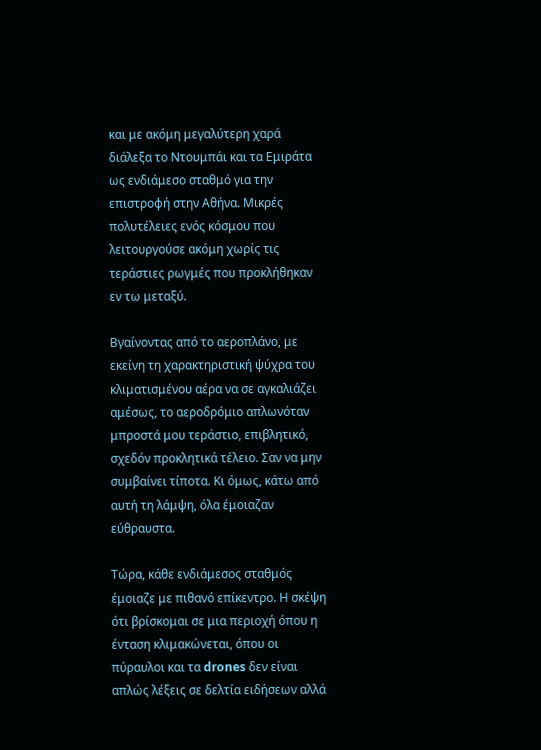και με ακόμη μεγαλύτερη χαρά διάλεξα το Ντουμπάι και τα Εμιράτα ως ενδιάμεσο σταθμό για την επιστροφή στην Αθήνα. Μικρές πολυτέλειες ενός κόσμου που λειτουργούσε ακόμη χωρίς τις τεράστιες ρωγμές που προκλήθηκαν εν τω μεταξύ.

Βγαίνοντας από το αεροπλάνο, με εκείνη τη χαρακτηριστική ψύχρα του κλιματισμένου αέρα να σε αγκαλιάζει αμέσως, το αεροδρόμιο απλωνόταν μπροστά μου τεράστιο, επιβλητικό, σχεδόν προκλητικά τέλειο. Σαν να μην συμβαίνει τίποτα. Κι όμως, κάτω από αυτή τη λάμψη, όλα έμοιαζαν εύθραυστα.

Τώρα, κάθε ενδιάμεσος σταθμός έμοιαζε με πιθανό επίκεντρο. Η σκέψη ότι βρίσκομαι σε μια περιοχή όπου η ένταση κλιμακώνεται, όπου οι πύραυλοι και τα drones δεν είναι απλώς λέξεις σε δελτία ειδήσεων αλλά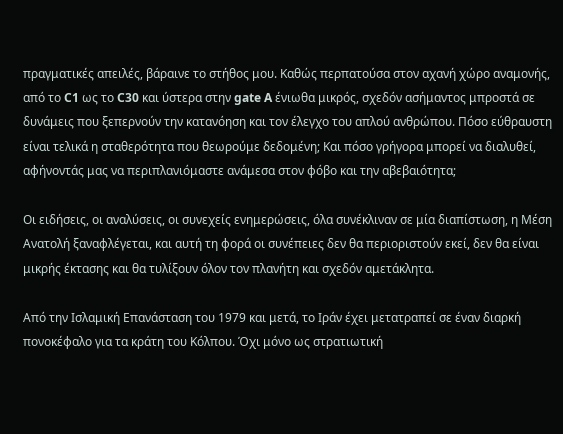πραγματικές απειλές, βάραινε το στήθος μου. Καθώς περπατούσα στον αχανή χώρο αναμονής, από το C1 ως το C30 και ύστερα στην gate A ένιωθα μικρός, σχεδόν ασήμαντος μπροστά σε δυνάμεις που ξεπερνούν την κατανόηση και τον έλεγχο του απλού ανθρώπου. Πόσο εύθραυστη είναι τελικά η σταθερότητα που θεωρούμε δεδομένη; Και πόσο γρήγορα μπορεί να διαλυθεί, αφήνοντάς μας να περιπλανιόμαστε ανάμεσα στον φόβο και την αβεβαιότητα;

Οι ειδήσεις, οι αναλύσεις, οι συνεχείς ενημερώσεις, όλα συνέκλιναν σε μία διαπίστωση, η Μέση Ανατολή ξαναφλέγεται, και αυτή τη φορά οι συνέπειες δεν θα περιοριστούν εκεί, δεν θα είναι μικρής έκτασης και θα τυλίξουν όλον τον πλανήτη και σχεδόν αμετάκλητα.

Από την Ισλαμική Επανάσταση του 1979 και μετά, το Ιράν έχει μετατραπεί σε έναν διαρκή πονοκέφαλο για τα κράτη του Κόλπου. Όχι μόνο ως στρατιωτική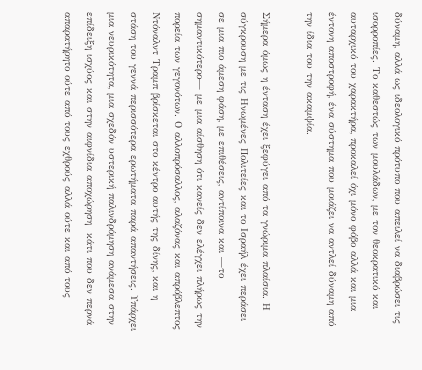δύναμη, αλλά ως ιδεολογικό πρότυπο που απειλεί να διαβρώσει τις ισορροπίες. Το καθεστώς των μουλάδων, με τον θεοκρατικό και αυταρχικό του χαρακτήρα, προκαλεί όχι μόνο φόβο αλλά και μια έντονη αποστροφή, ένα σύστημα που μοιάζει να αντλεί δύναμη από την ίδια του την ακαμψία.

Σήμερα όμως η ένταση έχει ξεφύγει από τα γνώριμα πλαίσια. Η σύγκρουση με τις Ηνωμένες Πολιτείες και το Ισραήλ έχει περάσει σε μια πιο άμεση φάση, με επιθέσεις, αντίποινα και —το σημαντικότερο— με μια αίσθηση ότι κανείς δεν ελέγχει πλήρως την πορεία των γεγονότων. Ο αλλοπρόσαλλος, αλαζόνας και απρόβλεπτος  Ντόναλντ Τραμπ βρίσκεται στο κέντρο αυτής της δίνης, και η στάση του γεννά περισσότερα ερωτήματα παρά απαντήσεις. Υπάρχει μια νευρικότητα, μια σχεδόν υστερική παλινδρόμηση ανάμεσα στην επίδειξη ισχύος και στην αιφνίδια αποχώρηση  κάτι που δεν περνά απαρατήρητο ούτε από τους εχθρούς αλλά ούτε και από τους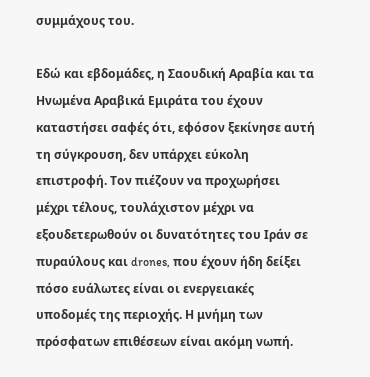συμμάχους του.

Εδώ και εβδομάδες, η Σαουδική Αραβία και τα Ηνωμένα Αραβικά Εμιράτα του έχουν καταστήσει σαφές ότι, εφόσον ξεκίνησε αυτή τη σύγκρουση, δεν υπάρχει εύκολη επιστροφή. Τον πιέζουν να προχωρήσει μέχρι τέλους, τουλάχιστον μέχρι να εξουδετερωθούν οι δυνατότητες του Ιράν σε πυραύλους και drones, που έχουν ήδη δείξει πόσο ευάλωτες είναι οι ενεργειακές υποδομές της περιοχής. Η μνήμη των πρόσφατων επιθέσεων είναι ακόμη νωπή.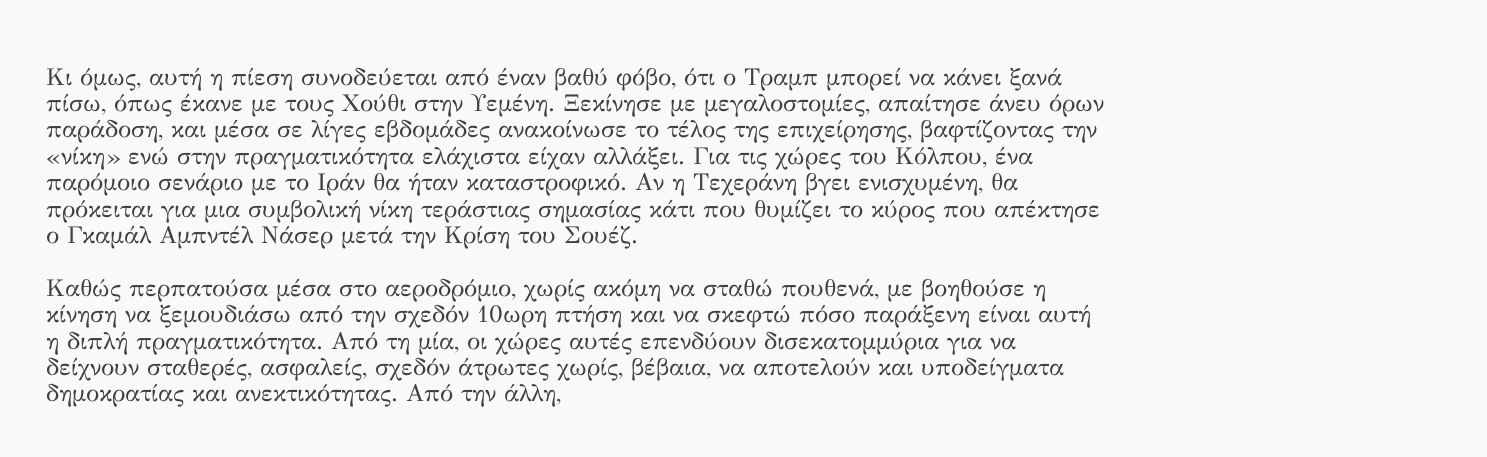Κι όμως, αυτή η πίεση συνοδεύεται από έναν βαθύ φόβο, ότι ο Τραμπ μπορεί να κάνει ξανά πίσω, όπως έκανε με τους Χούθι στην Υεμένη. Ξεκίνησε με μεγαλοστομίες, απαίτησε άνευ όρων παράδοση, και μέσα σε λίγες εβδομάδες ανακοίνωσε το τέλος της επιχείρησης, βαφτίζοντας την «νίκη» ενώ στην πραγματικότητα ελάχιστα είχαν αλλάξει. Για τις χώρες του Κόλπου, ένα παρόμοιο σενάριο με το Ιράν θα ήταν καταστροφικό. Αν η Τεχεράνη βγει ενισχυμένη, θα πρόκειται για μια συμβολική νίκη τεράστιας σημασίας κάτι που θυμίζει το κύρος που απέκτησε ο Γκαμάλ Αμπντέλ Νάσερ μετά την Κρίση του Σουέζ.

Καθώς περπατούσα μέσα στο αεροδρόμιο, χωρίς ακόμη να σταθώ πουθενά, με βοηθούσε η κίνηση να ξεμουδιάσω από την σχεδόν 10ωρη πτήση και να σκεφτώ πόσο παράξενη είναι αυτή η διπλή πραγματικότητα. Από τη μία, οι χώρες αυτές επενδύουν δισεκατομμύρια για να δείχνουν σταθερές, ασφαλείς, σχεδόν άτρωτες χωρίς, βέβαια, να αποτελούν και υποδείγματα δημοκρατίας και ανεκτικότητας. Από την άλλη,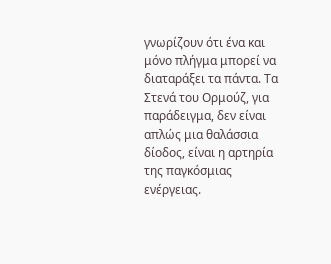γνωρίζουν ότι ένα και μόνο πλήγμα μπορεί να διαταράξει τα πάντα. Τα Στενά του Ορμούζ, για παράδειγμα, δεν είναι απλώς μια θαλάσσια δίοδος, είναι η αρτηρία της παγκόσμιας ενέργειας.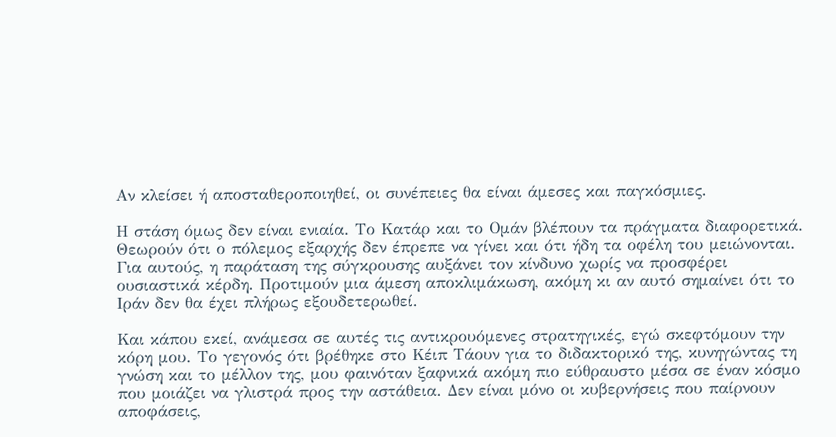Αν κλείσει ή αποσταθεροποιηθεί, οι συνέπειες θα είναι άμεσες και παγκόσμιες.

Η στάση όμως δεν είναι ενιαία. Το Κατάρ και το Ομάν βλέπουν τα πράγματα διαφορετικά. Θεωρούν ότι ο πόλεμος εξαρχής δεν έπρεπε να γίνει και ότι ήδη τα οφέλη του μειώνονται. Για αυτούς, η παράταση της σύγκρουσης αυξάνει τον κίνδυνο χωρίς να προσφέρει ουσιαστικά κέρδη. Προτιμούν μια άμεση αποκλιμάκωση, ακόμη κι αν αυτό σημαίνει ότι το Ιράν δεν θα έχει πλήρως εξουδετερωθεί.

Και κάπου εκεί, ανάμεσα σε αυτές τις αντικρουόμενες στρατηγικές, εγώ σκεφτόμουν την κόρη μου. Το γεγονός ότι βρέθηκε στο Κέιπ Τάουν για το διδακτορικό της, κυνηγώντας τη γνώση και το μέλλον της, μου φαινόταν ξαφνικά ακόμη πιο εύθραυστο μέσα σε έναν κόσμο που μοιάζει να γλιστρά προς την αστάθεια. Δεν είναι μόνο οι κυβερνήσεις που παίρνουν αποφάσεις,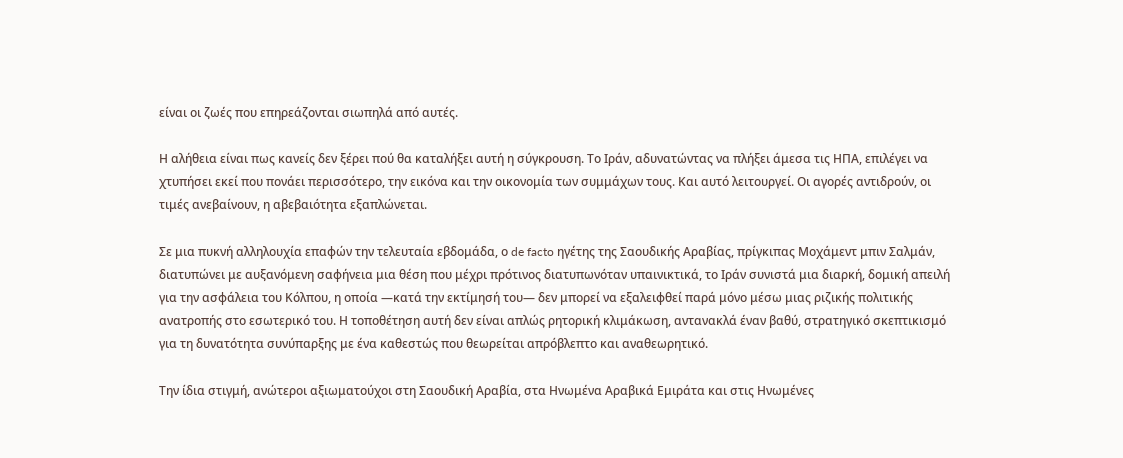είναι οι ζωές που επηρεάζονται σιωπηλά από αυτές.

Η αλήθεια είναι πως κανείς δεν ξέρει πού θα καταλήξει αυτή η σύγκρουση. Το Ιράν, αδυνατώντας να πλήξει άμεσα τις ΗΠΑ, επιλέγει να χτυπήσει εκεί που πονάει περισσότερο, την εικόνα και την οικονομία των συμμάχων τους. Και αυτό λειτουργεί. Οι αγορές αντιδρούν, οι τιμές ανεβαίνουν, η αβεβαιότητα εξαπλώνεται.

Σε μια πυκνή αλληλουχία επαφών την τελευταία εβδομάδα, ο de facto ηγέτης της Σαουδικής Αραβίας, πρίγκιπας Μοχάμεντ μπιν Σαλμάν, διατυπώνει με αυξανόμενη σαφήνεια μια θέση που μέχρι πρότινος διατυπωνόταν υπαινικτικά, το Ιράν συνιστά μια διαρκή, δομική απειλή για την ασφάλεια του Κόλπου, η οποία —κατά την εκτίμησή του— δεν μπορεί να εξαλειφθεί παρά μόνο μέσω μιας ριζικής πολιτικής ανατροπής στο εσωτερικό του. Η τοποθέτηση αυτή δεν είναι απλώς ρητορική κλιμάκωση, αντανακλά έναν βαθύ, στρατηγικό σκεπτικισμό για τη δυνατότητα συνύπαρξης με ένα καθεστώς που θεωρείται απρόβλεπτο και αναθεωρητικό.

Την ίδια στιγμή, ανώτεροι αξιωματούχοι στη Σαουδική Αραβία, στα Ηνωμένα Αραβικά Εμιράτα και στις Ηνωμένες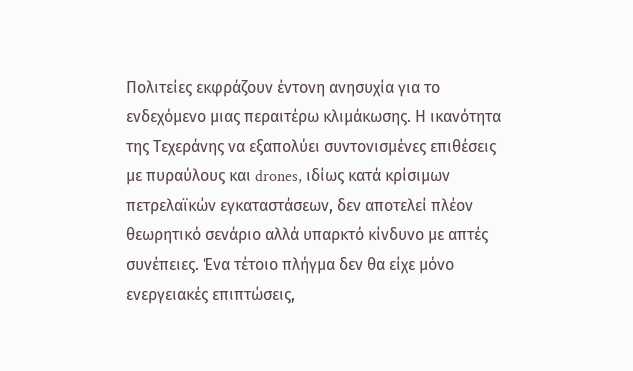Πολιτείες εκφράζουν έντονη ανησυχία για το ενδεχόμενο μιας περαιτέρω κλιμάκωσης. Η ικανότητα της Τεχεράνης να εξαπολύει συντονισμένες επιθέσεις με πυραύλους και drones, ιδίως κατά κρίσιμων πετρελαϊκών εγκαταστάσεων, δεν αποτελεί πλέον θεωρητικό σενάριο αλλά υπαρκτό κίνδυνο με απτές συνέπειες. Ένα τέτοιο πλήγμα δεν θα είχε μόνο ενεργειακές επιπτώσεις,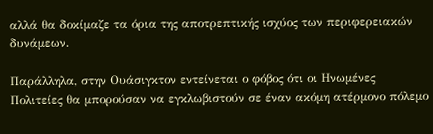αλλά θα δοκίμαζε τα όρια της αποτρεπτικής ισχύος των περιφερειακών δυνάμεων.

Παράλληλα, στην Ουάσιγκτον εντείνεται ο φόβος ότι οι Ηνωμένες Πολιτείες θα μπορούσαν να εγκλωβιστούν σε έναν ακόμη ατέρμονο πόλεμο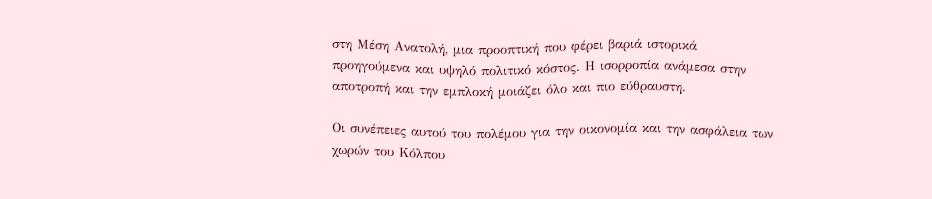στη Μέση Ανατολή, μια προοπτική που φέρει βαριά ιστορικά προηγούμενα και υψηλό πολιτικό κόστος. Η ισορροπία ανάμεσα στην αποτροπή και την εμπλοκή μοιάζει όλο και πιο εύθραυστη.

Οι συνέπειες αυτού του πολέμου για την οικονομία και την ασφάλεια των χωρών του Κόλπου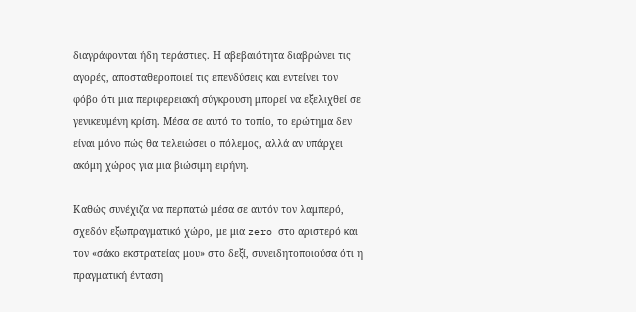διαγράφονται ήδη τεράστιες. Η αβεβαιότητα διαβρώνει τις αγορές, αποσταθεροποιεί τις επενδύσεις και εντείνει τον φόβο ότι μια περιφερειακή σύγκρουση μπορεί να εξελιχθεί σε γενικευμένη κρίση. Μέσα σε αυτό το τοπίο, το ερώτημα δεν είναι μόνο πώς θα τελειώσει ο πόλεμος, αλλά αν υπάρχει ακόμη χώρος για μια βιώσιμη ειρήνη.

Καθώς συνέχιζα να περπατώ μέσα σε αυτόν τον λαμπερό, σχεδόν εξωπραγματικό χώρο, με μια zero στο αριστερό και τον «σάκο εκστρατείας μου» στο δεξί, συνειδητοποιούσα ότι η πραγματική ένταση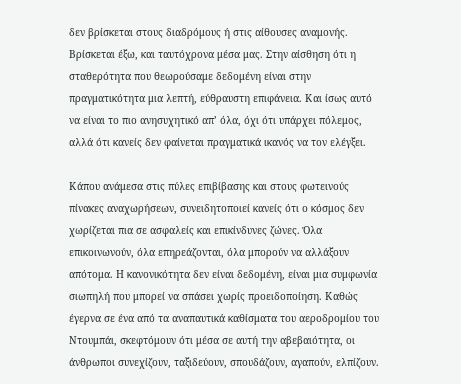δεν βρίσκεται στους διαδρόμους ή στις αίθουσες αναμονής. Βρίσκεται έξω, και ταυτόχρονα μέσα μας. Στην αίσθηση ότι η σταθερότητα που θεωρούσαμε δεδομένη είναι στην πραγματικότητα μια λεπτή, εύθραυστη επιφάνεια. Και ίσως αυτό να είναι το πιο ανησυχητικό απ’ όλα, όχι ότι υπάρχει πόλεμος, αλλά ότι κανείς δεν φαίνεται πραγματικά ικανός να τον ελέγξει.

Κάπου ανάμεσα στις πύλες επιβίβασης και στους φωτεινούς πίνακες αναχωρήσεων, συνειδητοποιεί κανείς ότι ο κόσμος δεν χωρίζεται πια σε ασφαλείς και επικίνδυνες ζώνες. Όλα επικοινωνούν, όλα επηρεάζονται, όλα μπορούν να αλλάξουν απότομα. Η κανονικότητα δεν είναι δεδομένη, είναι μια συμφωνία σιωπηλή που μπορεί να σπάσει χωρίς προειδοποίηση. Καθώς έγερνα σε ένα από τα αναπαυτικά καθίσματα του αεροδρομίου του Ντουμπάι, σκεφτόμουν ότι μέσα σε αυτή την αβεβαιότητα, οι άνθρωποι συνεχίζουν, ταξιδεύουν, σπουδάζουν, αγαπούν, ελπίζουν.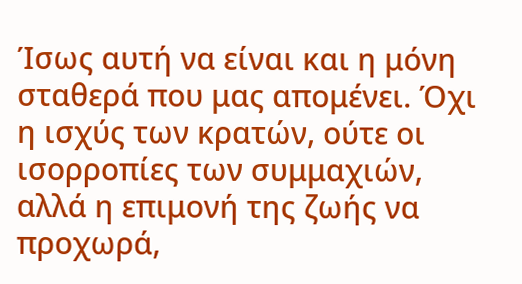Ίσως αυτή να είναι και η μόνη σταθερά που μας απομένει. Όχι η ισχύς των κρατών, ούτε οι ισορροπίες των συμμαχιών, αλλά η επιμονή της ζωής να προχωρά,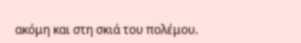ακόμη και στη σκιά του πολέμου.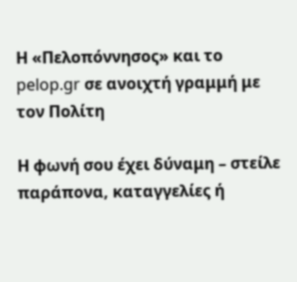Η «Πελοπόννησος» και το pelop.gr σε ανοιχτή γραμμή με τον Πολίτη

Η φωνή σου έχει δύναμη – στείλε παράπονα, καταγγελίες ή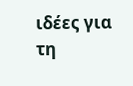ιδέες για τη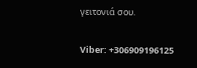γειτονιά σου.

Viber: +306909196125